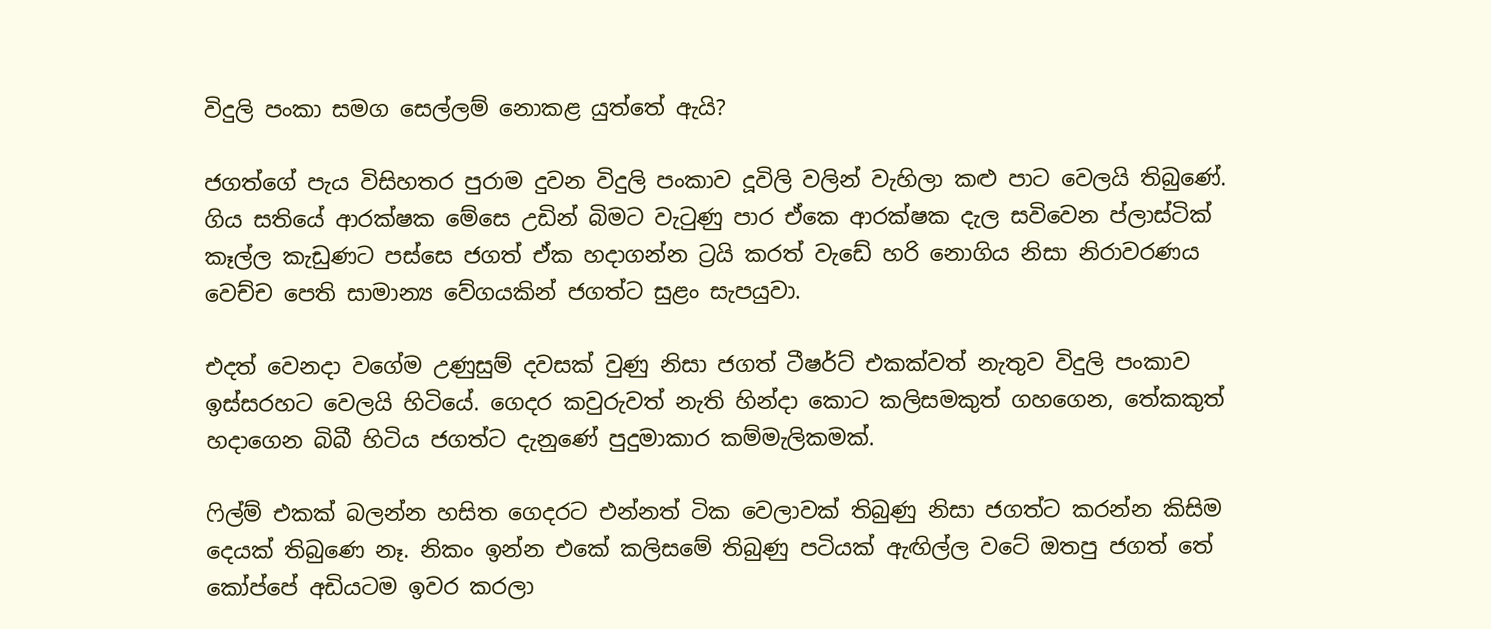විදුලි පංකා සමග සෙල්ලම් නොකළ යුත්තේ ඇයි?

ජගත්ගේ පැය විසිහතර පුරාම දුවන විදුලි පංකාව දූවිලි වලින් වැහිලා කළු පාට වෙලයි තිබුණේ. ගිය සතියේ ආරක්ෂක මේසෙ උඩින් බිමට වැටුණු පාර ඒකෙ ආරක්ෂක දැල සවිවෙන ප්ලාස්ටික් කෑල්ල කැඩුණට පස්සෙ ජගත් ඒක හදාගන්න ට්‍රයි කරත් වැඩේ හරි නොගිය නිසා නිරාවරණය වෙච්ච පෙති සාමාන්‍ය වේගයකින් ජගත්ට සුළං සැපයුවා.

එදත් වෙනදා වගේම උණුසුම් දවසක් වුණු නිසා ජගත් ටීෂර්ට් එකක්වත් නැතුව විදුලි පංකාව ඉස්සරහට වෙලයි හිටියේ. ගෙදර කවුරුවත් නැති හින්දා කොට කලිසමකුත් ගහගෙන, තේකකුත් හදාගෙන බිබී හිටිය ජගත්ට දැනුණේ පුදුමාකාර කම්මැලිකමක්.

ෆිල්ම් එකක් බලන්න හසිත ගෙදරට එන්නත් ටික වෙලාවක් තිබුණු නිසා ජගත්ට කරන්න කිසිම දෙයක් තිබුණෙ නෑ. නිකං ඉන්න එකේ කලිසමේ තිබුණු පටියක් ඇඟිල්ල වටේ ඔතපු ජගත් තේ කෝප්පේ අඩියටම ඉවර කරලා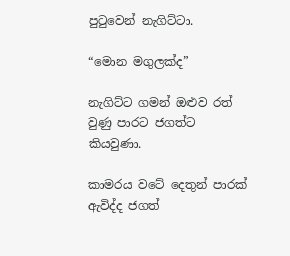පුටුවෙන් නැගිට්ටා.

“මොන මගුලක්ද”

නැගිට්ට ගමන් ඔළුව රත් වුණු පාරට ජගත්ට කියවුණා.

කාමරය වටේ දෙතුන් පාරක් ඇවිද්ද ජගත්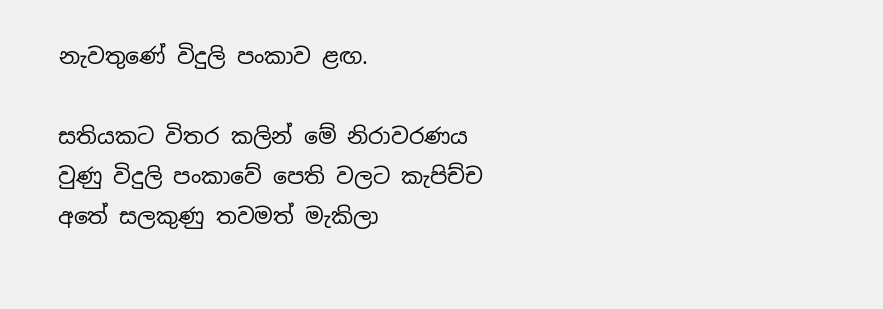නැවතුණේ විදුලි පංකාව ළඟ.

සතියකට විතර කලින් මේ නිරාවරණය වුණු විදුලි පංකාවේ පෙති වලට කැපිච්ච අතේ සලකුණු තවමත් මැකිලා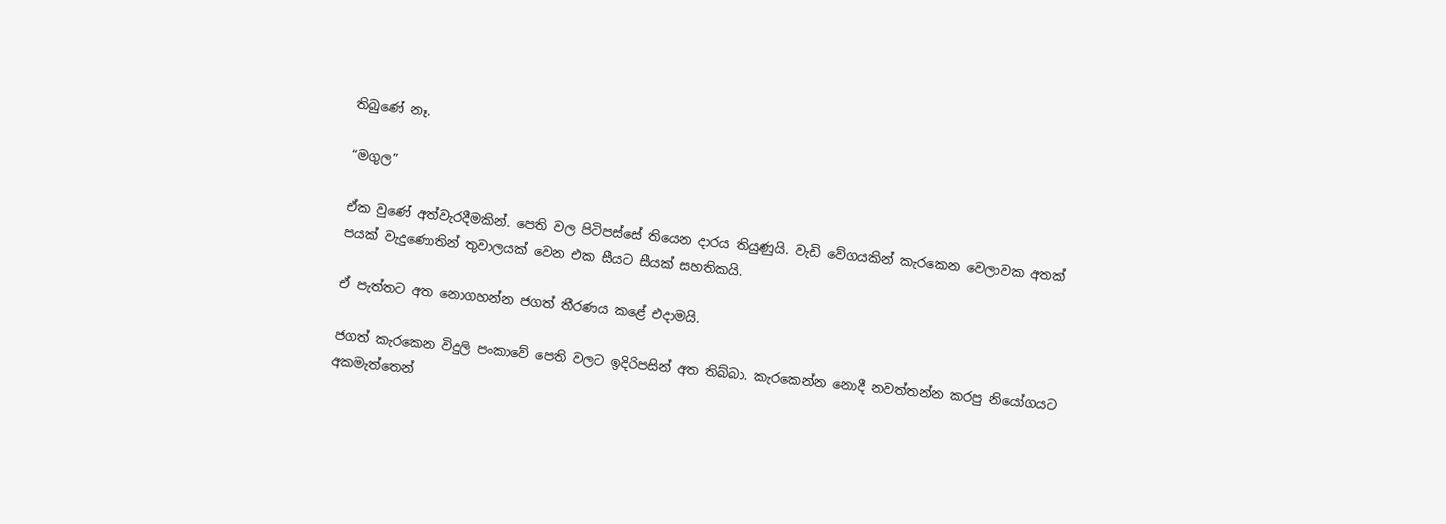තිබුණේ නෑ.

“මගුල”

ඒක වුණේ අත්වැරදීමකින්. පෙති වල පිටිපස්සේ තියෙන දාරය තියුණුයි. වැඩි වේගයකින් කැරකෙන වෙලාවක අතක් පයක් වැදුණොතින් තුවාලයක් වෙන එක සීයට සීයක් සහතිකයි.

ඒ පැත්තට අත නොගහන්න ජගත් තීරණය කළේ එදාමයි.

ජගත් කැරකෙන විදුලි පංකාවේ පෙති වලට ඉදිරිපසින් අත තිබ්බා. කැරකෙන්න නොදී නවත්තන්න කරපු නියෝගයට අකමැත්තෙන්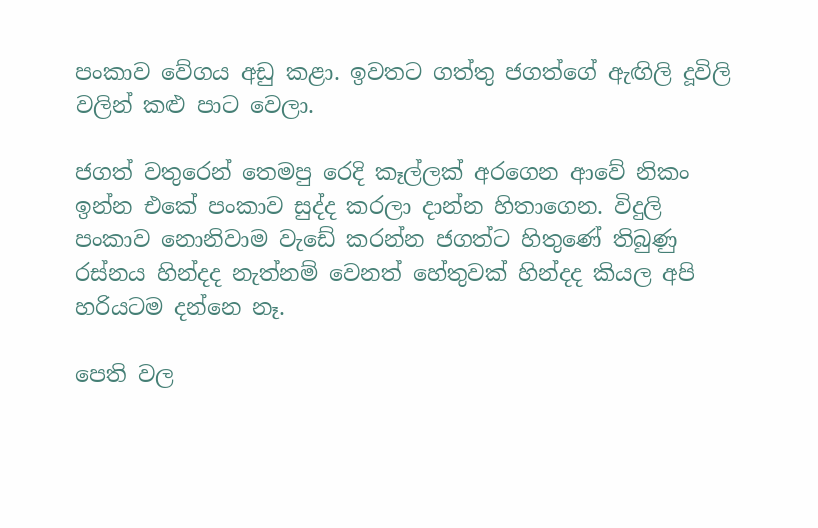පංකාව වේගය අඩු කළා. ඉවතට ගත්තු ජගත්ගේ ඇඟිලි දූවිලි වලින් කළු පාට වෙලා.

ජගත් වතුරෙන් තෙමපු රෙදි කෑල්ලක් අරගෙන ආවේ නිකං ඉන්න එකේ පංකාව සුද්ද කරලා දාන්න හිතාගෙන. විදුලි පංකාව නොනිවාම වැඩේ කරන්න ජගත්ට හිතුණේ තිබුණු රස්නය හින්දද නැත්නම් වෙනත් හේතුවක් හින්දද කියල අපි හරියටම දන්නෙ නෑ.

පෙති වල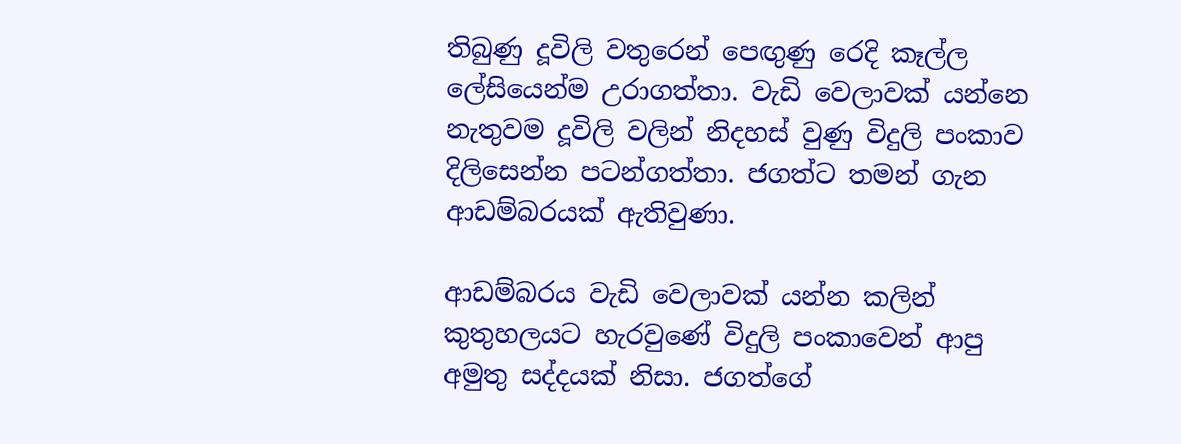තිබුණු දූවිලි වතුරෙන් පෙඟුණු රෙදි කෑල්ල ලේසියෙන්ම උරාගත්තා. වැඩි වෙලාවක් යන්නෙ නැතුවම දූවිලි වලින් නිදහස් වුණු විදුලි පංකාව දිලිසෙන්න පටන්ගත්තා. ජගත්ට තමන් ගැන ආඩම්බරයක් ඇතිවුණා.

ආඩම්බරය වැඩි වෙලාවක් යන්න කලින් කුතුහලයට හැරවුණේ විදුලි පංකාවෙන් ආපු අමුතු සද්දයක් නිසා. ජගත්ගේ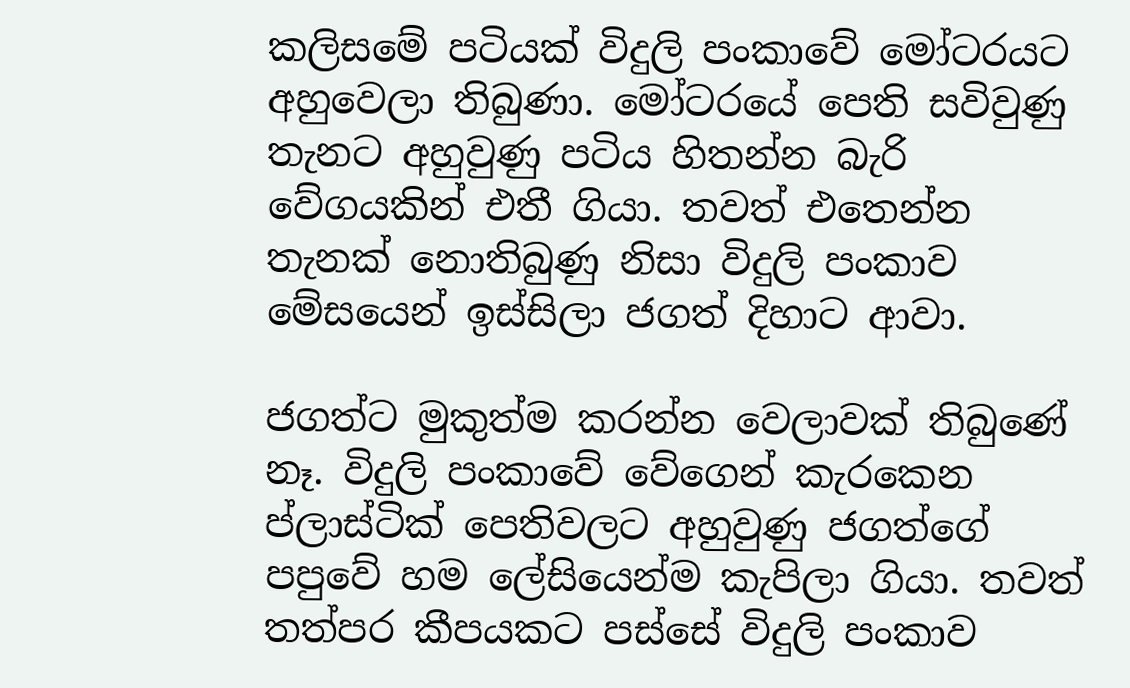කලිසමේ පටියක් විදුලි පංකාවේ මෝටරයට අහුවෙලා තිබුණා. මෝටරයේ පෙති සවිවුණු තැනට අහුවුණු පටිය හිතන්න බැරි වේගයකින් එතී ගියා. තවත් එතෙන්න තැනක් නොතිබුණු නිසා විදුලි පංකාව මේසයෙන් ඉස්සිලා ජගත් දිහාට ආවා.

ජගත්ට මුකුත්ම කරන්න වෙලාවක් තිබුණේ නෑ. විදුලි පංකාවේ වේගෙන් කැරකෙන ප්ලාස්ටික් පෙතිවලට අහුවුණු ජගත්ගේ පපුවේ හම ලේසියෙන්ම කැපිලා ගියා. තවත් තත්පර කීපයකට පස්සේ විදුලි පංකාව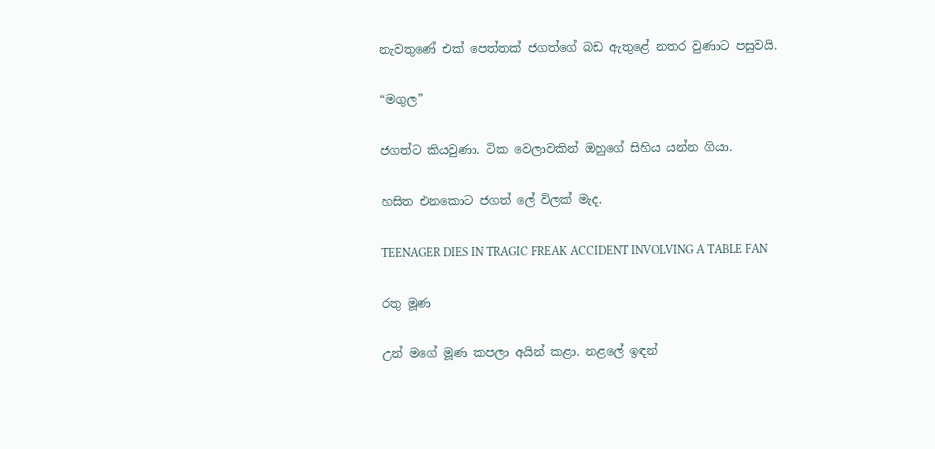නැවතුණේ එක් පෙත්තක් ජගත්ගේ බඩ ඇතුළේ නතර වුණාට පසුවයි.

“මගුල”

ජගත්ට කියවුණා. ටික වෙලාවකින් ඔහුගේ සිහිය යන්න ගියා.

හසිත එනකොට ජගත් ලේ විලක් මැද.

TEENAGER DIES IN TRAGIC FREAK ACCIDENT INVOLVING A TABLE FAN

රතු මූණ

උන් මගේ මූණ කපලා අයින් කළා. නළලේ ඉඳන්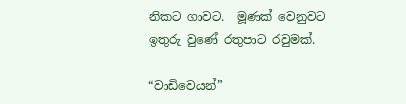නිකට ගාවට.  මූණක් වෙනුවට ඉතුරු වුණේ රතුපාට රවුමක්.

“වාඩිවෙයන්”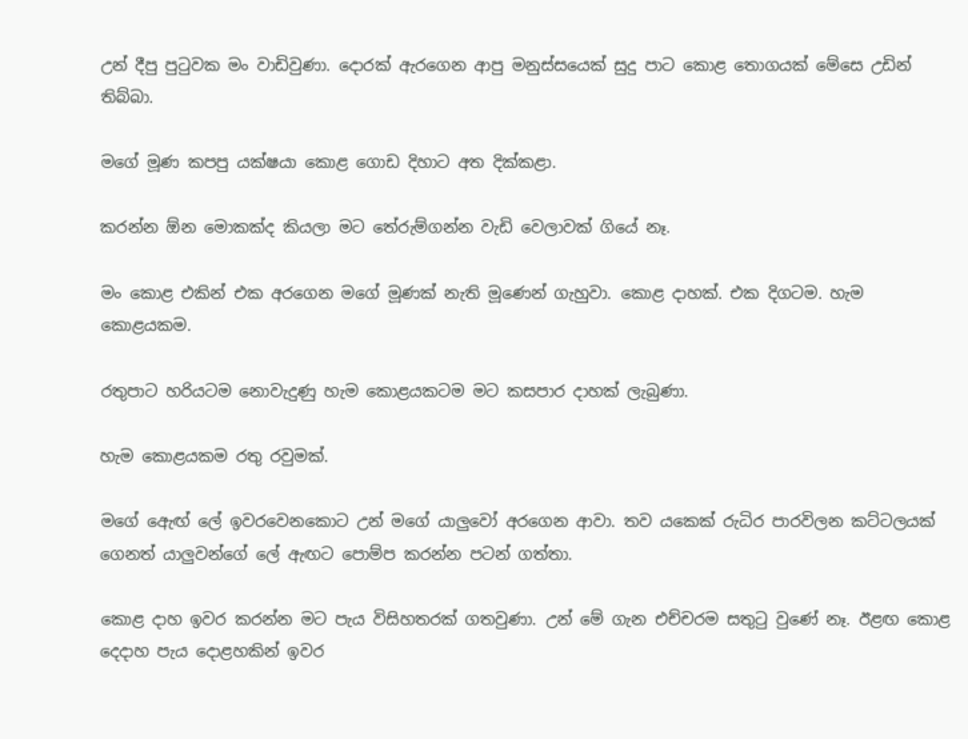උන් දීපු පුටුවක මං වාඩිවුණා. දොරක් ඇරගෙන ආපු මනුස්සයෙක් සුදු පාට කොළ තොගයක් මේසෙ උඩින් තිබ්බා.

මගේ මූණ කපපු යක්ෂයා කොළ ගොඩ දිහාට අත දික්කළා.

කරන්න ඕන මොකක්ද කියලා මට තේරුම්ගන්න වැඩි වෙලාවක් ගියේ නෑ.

මං කොළ එකින් එක අරගෙන මගේ මූණක් නැති මූණෙන් ගැහුවා. කොළ දාහක්. එක දිගටම. හැම කොළයකම.

රතුපාට හරියටම නොවැදුණු හැම කොළයකටම මට කසපාර දාහක් ලැබුණා.

හැම කොළයකම රතු රවුමක්.

මගේ ඇෙඟ් ලේ ඉවරවෙනකොට උන් මගේ යාලුවෝ අරගෙන ආවා. තව යකෙක් රුධිර පාරවිලන කට්ටලයක් ගෙනත් යාලුවන්ගේ ලේ ඇඟට පොම්ප කරන්න පටන් ගත්තා.

කොළ දාහ ඉවර කරන්න මට පැය විසිහතරක් ගතවුණා. උන් මේ ගැන එච්චරම සතුටු වුණේ නෑ. ඊළඟ කොළ දෙදාහ පැය දොළහකින් ඉවර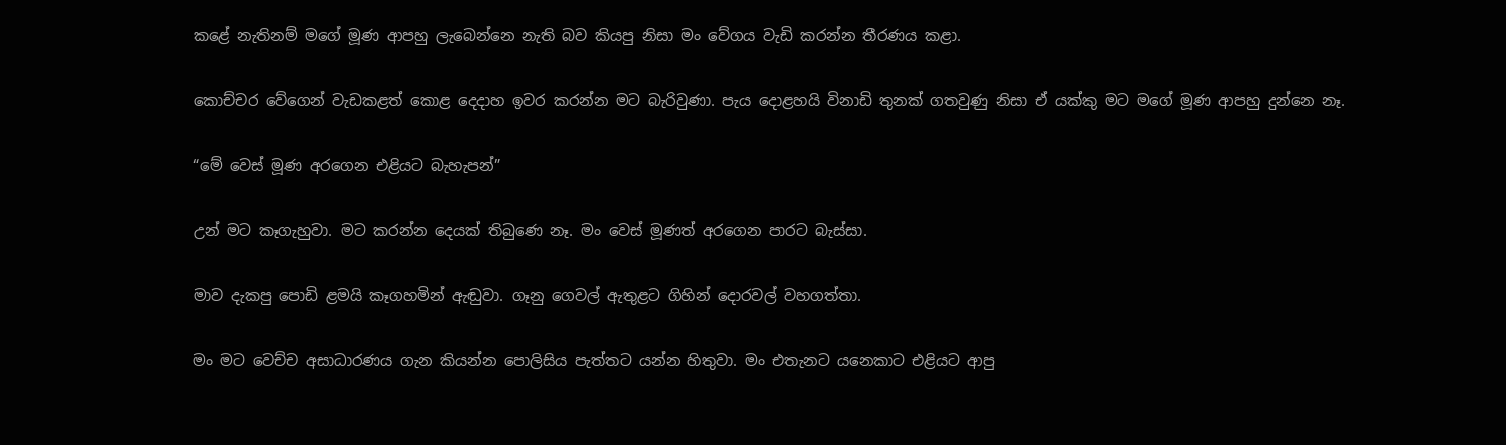කළේ නැතිනම් මගේ මූණ ආපහු ලැබෙන්නෙ නැති බව කියපු නිසා මං වේගය වැඩි කරන්න තීරණය කළා.

කොච්චර වේගෙන් වැඩකළත් කොළ දෙදාහ ඉවර කරන්න මට බැරිවුණා. පැය දොළහයි විනාඩි තුනක් ගතවුණු නිසා ඒ යක්කු මට මගේ මූණ ආපහු දුන්නෙ නෑ.

“මේ වෙස් මූණ අරගෙන එළියට බැහැපන්”

උන් මට කෑගැහුවා. මට කරන්න දෙයක් තිබුණෙ නෑ. මං වෙස් මූණත් අරගෙන පාරට බැස්සා.

මාව දැකපු පොඩි ළමයි කෑගහමින් ඇඬුවා. ගෑනු ගෙවල් ඇතුළට ගිහින් දොරවල් වහගත්තා.

මං මට වෙච්ච අසාධාරණය ගැන කියන්න පොලිසිය පැත්තට යන්න හිතුවා. මං එතැනට යනෙකාට එළියට ආපු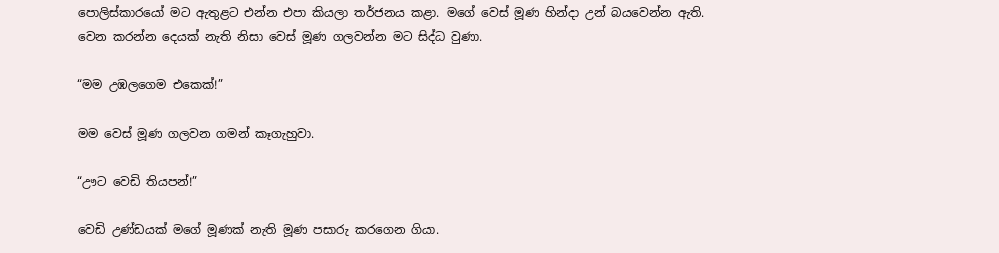පොලිස්කාරයෝ මට ඇතුළට එන්න එපා කියලා තර්ජනය කළා. මගේ වෙස් මූණ හින්දා උන් බයවෙන්න ඇති. වෙන කරන්න දෙයක් නැති නිසා වෙස් මූණ ගලවන්න මට සිද්ධ වුණා.

“මම උඹලගෙම එකෙක්!”

මම වෙස් මූණ ගලවන ගමන් කෑගැහුවා.

“ඌට වෙඩි තියපන්!”

වෙඩි උණ්ඩයක් මගේ මූණක් නැති මූණ පසාරු කරගෙන ගියා.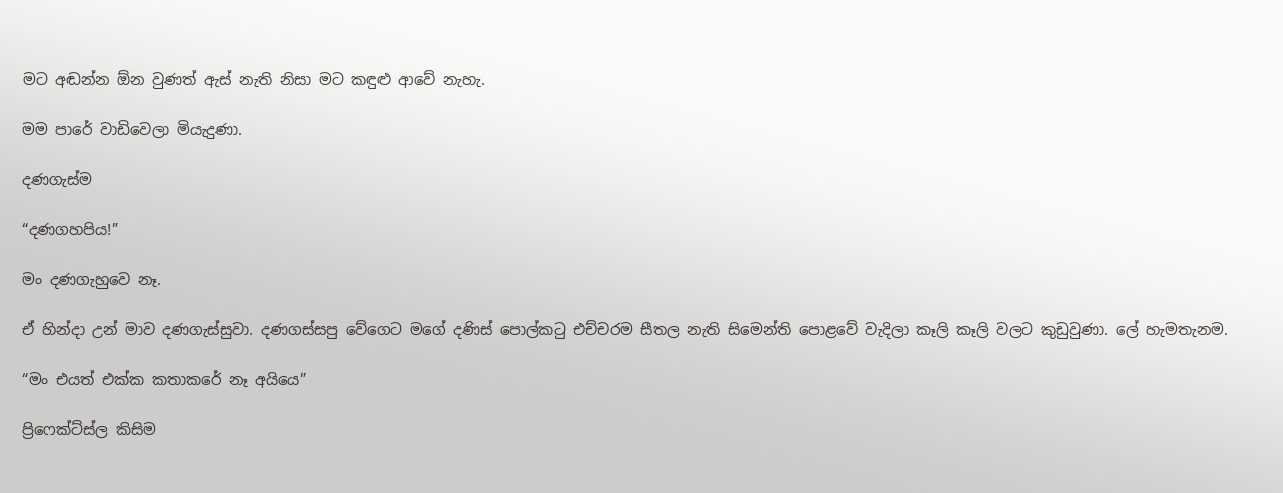මට අඬන්න ඕන වුණත් ඇස් නැති නිසා මට කඳුළු ආවේ නැහැ.

මම පාරේ වාඩිවෙලා මියැදුණා.

දණගැස්ම

“දණගහපිය!”

මං දණගැහුවෙ නෑ.

ඒ හින්දා උන් මාව දණගැස්සුවා. දණගස්සපු වේගෙට මගේ දණිස් පොල්කටු එච්චරම සීතල නැති සිමෙන්ති පොළවේ වැදිලා කෑලි කෑලි වලට කුඩුවුණා. ලේ හැමතැනම.

“මං එයත් එක්ක කතාකරේ නෑ අයියෙ”

ප්‍රිෆෙක්ට්ස්ල කිසිම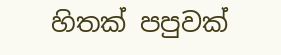හිතක් පපුවක්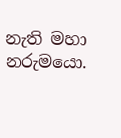නැති මහා නරුමයො.